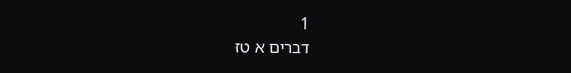1
דברים א טז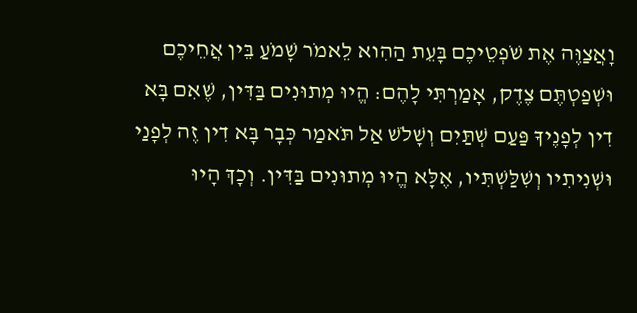וָאֲצַוֶּה אֶת שֹׁפְטֵיכֶם בָּעֵת הַהִוא לֵאמֹר שָׁמֹעַ בֵּין אֲחֵיכֶם וּשְׁפַטְתֶּם צֶדֶק, אָמַרְתִּי לָהֶם: הֱיוּ מְתוּנִים בַּדִּין, שֶׁאִם בָּא דִין לְפָנֶיךָ פַּעַם שְׁתַּיִם וְשָׁלֹשׁ אַל תֹּאמַר כְּבָר בָּא דִין זֶה לְפָנַי וּשְׁנִיתִיו וְשִׁלַּשְׁתִּיו, אֶלָּא הֱיוּ מְתוּנִים בַּדִּין. וְכָךְ הָיוּ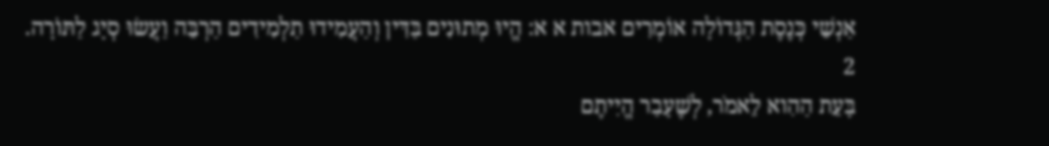אַנְשֵׁי כְּנֶסֶת הַגְּדוֹלָה אוֹמְרִים אבות א א: הֱיוּ מְתוּנִים בַּדִּין וְהַעֲמִידוּ תַלְמִידִים הַרְבֵּה וַעֲשׂוּ סְיָג לַתּוֹרָה.
2
בָּעֵת הַהִוא לֵאמֹר, לְשֶׁעָבַר הֱיִיתֶם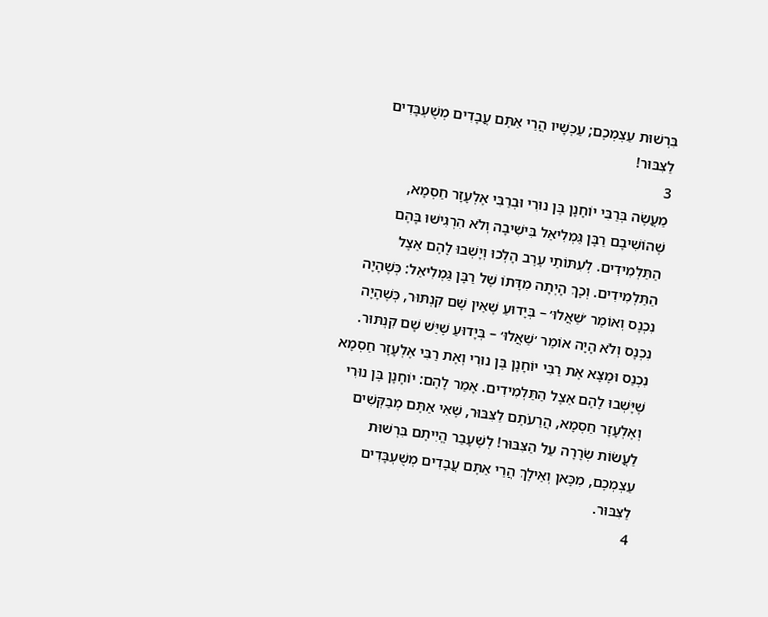בִּרְשׁוּת עַצְמְכֶם; עַכְשָׁיו הֲרֵי אַתֶּם עֲבָדִים מְשֻׁעְבָּדִים לַצִּבּוּר!
3
מַעֲשֶׂה בְּרַבִּי יוֹחָנָן בֶּן נוּרִי וּבְרַבִּי אֶלְעָזָר חַסְמָא, שֶׁהוֹשִׁיבָם רַבָּן גַּמְלִיאֵל בִּישִׁיבָה וְלֹא הִרְגִּישׁוּ בָּהֶם הַתַּלְמִידִים. לְעִתּוֹתֵי עֶרֶב הָלְכוּ וְיָשְׁבוּ לָהֶם אֵצֶל הַתַּלְמִידִים. וְכָךְ הָיְתָה מִדָּתוֹ שֶׁל רַבָּן גַּמְלִיאֵל: כְּשֶׁהָיָה נִכְנָס וְאוֹמֵר ׳שַׁאֲלוּ׳ – בְּיָדוּעַ שֶׁאֵין שָׁם קִנְתּוּר, כְּשֶׁהָיָה נִכְנָס וְלֹא הָיָה אוֹמֵר ׳שַׁאֲלוּ׳ – בְּיָדוּעַ שֶׁיֵּשׁ שָׁם קִנְתּוּר. נִכְנַס וּמָצָא אֶת רַבִּי יוֹחָנָן בֶּן נוּרִי וְאֶת רַבִּי אֶלְעָזָר חַסְמָא שֶׁיָּשְׁבוּ לָהֶם אֵצֶל הַתַּלְמִידִים. אָמַר לָהֶם: יוֹחָנָן בֶּן נוּרִי וְאֶלְעָזָר חַסְמָא, הֲרֵעֹתֶם לַצִּבּוּר, שֶׁאִי אַתֶּם מְבַקְּשִׁים לַעֲשׂוֹת שְׂרָרָה עַל הַצִּבּוּר! לְשֶׁעָבַר הֱיִיתֶם בִּרְשׁוּת עַצְמְכֶם, מִכָּאן וְאֵילָךְ הֲרֵי אַתֶּם עֲבָדִים מְשֻׁעְבָּדִים לַצִּבּוּר.
4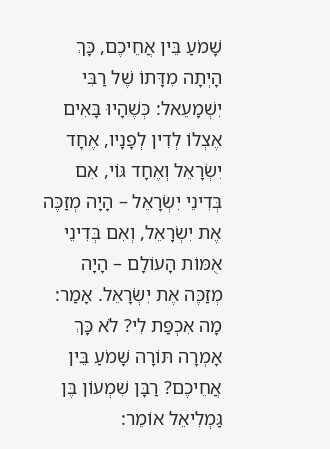שָׁמֹעַ בֵּין אֲחֵיכֶם, כָּךְ הָיְתָה מִדָּתוֹ שֶׁל רַבִּי יִשְׁמָעֵאל: כְּשֶׁהָיוּ בָּאִים אֶצְלוֹ לְדִין לְפָנָיו, אֶחָד יִשְׂרָאֵל וְאֶחָד גּוֹי, אִם בְּדִינֵי יִשְׂרָאֵל – הָיָה מְזַכֶּה אֶת יִשְׂרָאֵל, וְאִם בְּדִינֵי אֻמּוֹת הָעוֹלָם – הָיָה מְזַכֶּה אֶת יִשְׂרָאֵל. אָמַר: מָה אִכְפַּת לִי? לֹא כָּךְ אָמְרָה תּוֹרָה שָׁמֹעַ בֵּין אֲחֵיכֶם? רַבָּן שִׁמְעוֹן בֶּן גַּמְלִיאֵל אוֹמֵר: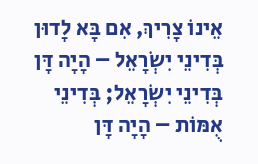אֵינוֹ צָרִיךְ, אִם בָּא לָדוּן בְּדִינֵי יִשְׂרָאֵל – הָיָה דָּן בְּדִינֵי יִשְׂרָאֵל; בְּדִינֵי אֻמּוֹת – הָיָה דָּן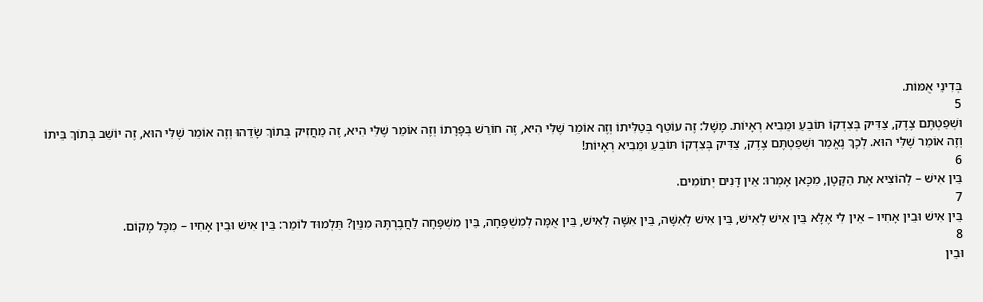בְּדִינֵי אֻמּוֹת.
5
וּשְׁפַטְתֶּם צֶדֶק, צַדִּיק בְּצִדְקוֹ תּוֹבֵעַ וּמֵבִיא רְאָיוֹת. מָשָׁל: זֶה עוֹטֵף בְּטַלִּיתוֹ וְזֶה אוֹמֵר שֶׁלִּי הִיא, זֶה חוֹרֵשׁ בְּפָרָתוֹ וְזֶה אוֹמֵר שֶׁלִּי הִיא, זֶה מַחֲזִיק בְּתוֹךְ שָׂדֵהוּ וְזֶה אוֹמֵר שֶׁלִּי הוּא, זֶה יוֹשֵׁב בְּתוֹךְ בֵּיתוֹ וְזֶה אוֹמֵר שֶׁלִּי הוּא. לְכָךְ נֶאֱמַר וּשְׁפַטְתֶּם צֶדֶק, צַדִּיק בְּצִדְקוֹ תּוֹבֵעַ וּמֵבִיא רְאָיוֹת!
6
בֵּין אִישׁ – לְהוֹצִיא אֶת הַקָּטָן, מִכָּאן אָמְרוּ: אֵין דָּנִים יְתוֹמִים.
7
בֵּין אִישׁ וּבֵין אָחִיו – אֵין לִי אֶלָּא בֵּין אִישׁ לְאִישׁ, בֵּין אִישׁ לְאִשָּׁה, בֵּין אִשָּׁה לְאִישׁ, בֵּין אֻמָּה לְמִשְׁפָּחָה, בֵּין מִשְׁפָּחָה לַחֲבֶרְתָּהּ מִנַּיִן? תַּלְמוּד לוֹמַר: בֵּין אִישׁ וּבֵין אָחִיו – מִכָּל מָקוֹם.
8
וּבֵין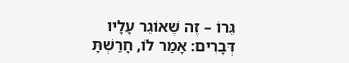גֵּרוֹ – זֶה שֶׁאוֹגֵר עָלָיו דְּבָרִים: אָמַר לוֹ, חָרַשְׁתָּ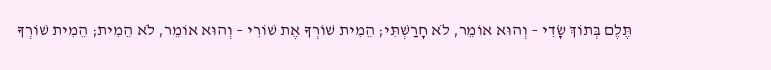תֶּלֶם בְּתוֹךְ שָׂדִי – וְהוּא אוֹמֵר, לֹא חָרַשְׁתִּי; הֵמִית שׁוֹרְךָ אֶת שׁוֹרִי – וְהוּא אוֹמֵר, לֹא הֵמִית; הֵמִית שׁוֹרְךָ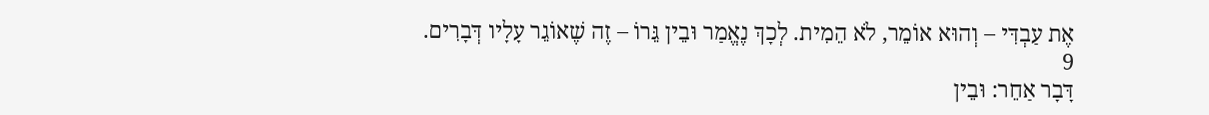אֶת עַבְדִּי – וְהוּא אוֹמֵר, לֹא הֵמִית. לְכָךְ נֶאֱמַר וּבֵין גֵּרוֹ – זֶה שֶׁאוֹגֵר עָלָיו דְּבָרִים.
9
דָּבָר אַחֵר: וּבֵין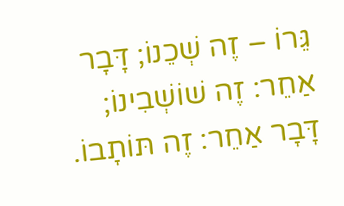גֵּרוֹ – זֶה שְׁכֵנוֹ; דָּבָר אַחֵר: זֶה שׁוֹשְׁבִינוֹ; דָּבָר אַחֵר: זֶה תּוֹתָבוֹ.